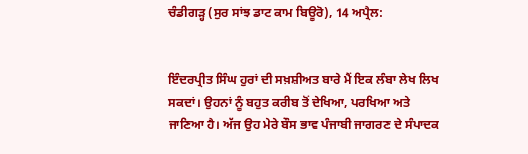ਚੰਡੀਗੜ੍ਹ (ਸੁਰ ਸਾਂਝ ਡਾਟ ਕਾਮ ਬਿਊਰੋ), 14 ਅਪ੍ਰੈਲ:


ਇੰਦਰਪ੍ਰੀਤ ਸਿੰਘ ਹੁਰਾਂ ਦੀ ਸਖ਼ਸ਼ੀਅਤ ਬਾਰੇ ਮੈਂ ਇਕ ਲੰਬਾ ਲੇਖ ਲਿਖ ਸਕਦਾਂ। ਉਹਨਾਂ ਨੂੰ ਬਹੁਤ ਕਰੀਬ ਤੋਂ ਦੇਖਿਆ, ਪਰਖਿਆ ਅਤੇ ਜਾਣਿਆ ਹੈ। ਅੱਜ ਉਹ ਮੇਰੇ ਬੌਸ ਭਾਵ ਪੰਜਾਬੀ ਜਾਗਰਣ ਦੇ ਸੰਪਾਦਕ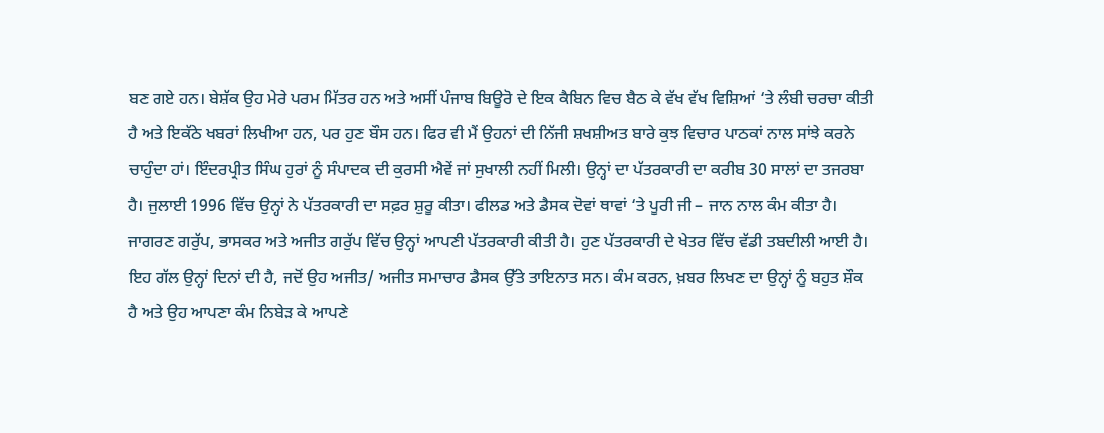ਬਣ ਗਏ ਹਨ। ਬੇਸ਼ੱਕ ਉਹ ਮੇਰੇ ਪਰਮ ਮਿੱਤਰ ਹਨ ਅਤੇ ਅਸੀਂ ਪੰਜਾਬ ਬਿਊਰੋ ਦੇ ਇਕ ਕੈਬਿਨ ਵਿਚ ਬੈਠ ਕੇ ਵੱਖ ਵੱਖ ਵਿਸ਼ਿਆਂ ‘ਤੇ ਲੰਬੀ ਚਰਚਾ ਕੀਤੀ ਹੈ ਅਤੇ ਇਕੱਠੇ ਖਬਰਾਂ ਲਿਖੀਆ ਹਨ, ਪਰ ਹੁਣ ਬੌਸ ਹਨ। ਫਿਰ ਵੀ ਮੈਂ ਉਹਨਾਂ ਦੀ ਨਿੱਜੀ ਸ਼ਖਸ਼ੀਅਤ ਬਾਰੇ ਕੁਝ ਵਿਚਾਰ ਪਾਠਕਾਂ ਨਾਲ ਸਾਂਝੇ ਕਰਨੇ ਚਾਹੁੰਦਾ ਹਾਂ। ਇੰਦਰਪ੍ਰੀਤ ਸਿੰਘ ਹੁਰਾਂ ਨੂੰ ਸੰਪਾਦਕ ਦੀ ਕੁਰਸੀ ਐਵੇਂ ਜਾਂ ਸੁਖਾਲੀ ਨਹੀਂ ਮਿਲੀ। ਉਨ੍ਹਾਂ ਦਾ ਪੱਤਰਕਾਰੀ ਦਾ ਕਰੀਬ 30 ਸਾਲਾਂ ਦਾ ਤਜਰਬਾ ਹੈ। ਜੁਲਾਈ 1996 ਵਿੱਚ ਉਨ੍ਹਾਂ ਨੇ ਪੱਤਰਕਾਰੀ ਦਾ ਸਫ਼ਰ ਸ਼ੁਰੂ ਕੀਤਾ। ਫੀਲਡ ਅਤੇ ਡੈਸਕ ਦੋਵਾਂ ਥਾਵਾਂ ‘ਤੇ ਪੂਰੀ ਜੀ – ਜਾਨ ਨਾਲ ਕੰਮ ਕੀਤਾ ਹੈ। ਜਾਗਰਣ ਗਰੁੱਪ, ਭਾਸਕਰ ਅਤੇ ਅਜੀਤ ਗਰੁੱਪ ਵਿੱਚ ਉਨ੍ਹਾਂ ਆਪਣੀ ਪੱਤਰਕਾਰੀ ਕੀਤੀ ਹੈ। ਹੁਣ ਪੱਤਰਕਾਰੀ ਦੇ ਖੇਤਰ ਵਿੱਚ ਵੱਡੀ ਤਬਦੀਲੀ ਆਈ ਹੈ।
ਇਹ ਗੱਲ ਉਨ੍ਹਾਂ ਦਿਨਾਂ ਦੀ ਹੈ, ਜਦੋਂ ਉਹ ਅਜੀਤ/ ਅਜੀਤ ਸਮਾਚਾਰ ਡੈਸਕ ਉੱਤੇ ਤਾਇਨਾਤ ਸਨ। ਕੰਮ ਕਰਨ, ਖ਼ਬਰ ਲਿਖਣ ਦਾ ਉਨ੍ਹਾਂ ਨੂੰ ਬਹੁਤ ਸ਼ੌਕ ਹੈ ਅਤੇ ਉਹ ਆਪਣਾ ਕੰਮ ਨਿਬੇੜ ਕੇ ਆਪਣੇ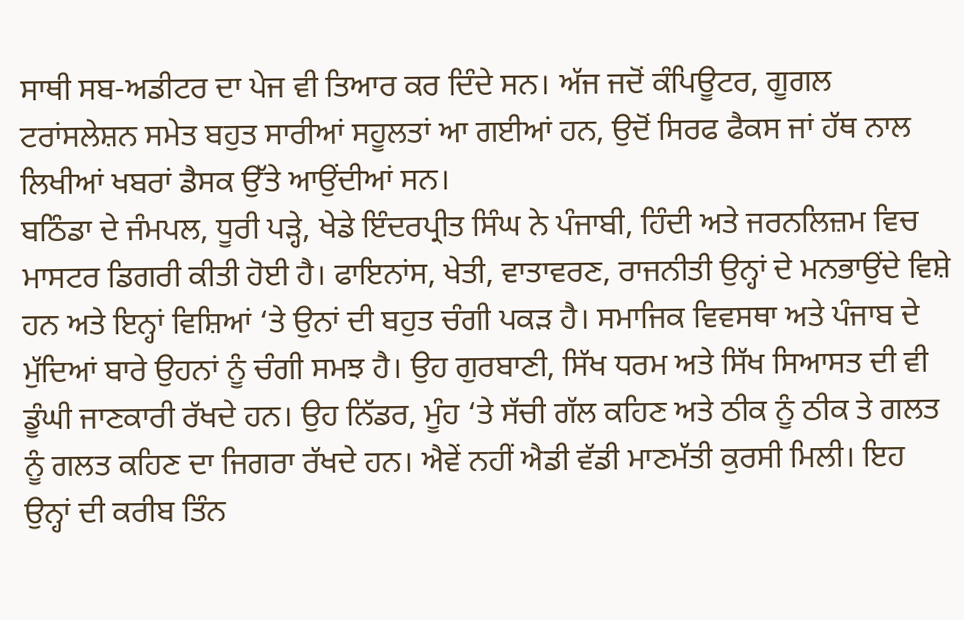ਸਾਥੀ ਸਬ-ਅਡੀਟਰ ਦਾ ਪੇਜ ਵੀ ਤਿਆਰ ਕਰ ਦਿੰਦੇ ਸਨ। ਅੱਜ ਜਦੋਂ ਕੰਪਿਊਟਰ, ਗੂਗਲ ਟਰਾਂਸਲੇਸ਼ਨ ਸਮੇਤ ਬਹੁਤ ਸਾਰੀਆਂ ਸਹੂਲਤਾਂ ਆ ਗਈਆਂ ਹਨ, ਉਦੋਂ ਸਿਰਫ ਫੈਕਸ ਜਾਂ ਹੱਥ ਨਾਲ ਲਿਖੀਆਂ ਖਬਰਾਂ ਡੈਸਕ ਉੱਤੇ ਆਉਂਦੀਆਂ ਸਨ।
ਬਠਿੰਡਾ ਦੇ ਜੰਮਪਲ, ਧੂਰੀ ਪੜ੍ਹੇ, ਖੇਡੇ ਇੰਦਰਪ੍ਰੀਤ ਸਿੰਘ ਨੇ ਪੰਜਾਬੀ, ਹਿੰਦੀ ਅਤੇ ਜਰਨਲਿਜ਼ਮ ਵਿਚ ਮਾਸਟਰ ਡਿਗਰੀ ਕੀਤੀ ਹੋਈ ਹੈ। ਫਾਇਨਾਂਸ, ਖੇਤੀ, ਵਾਤਾਵਰਣ, ਰਾਜਨੀਤੀ ਉਨ੍ਹਾਂ ਦੇ ਮਨਭਾਉਂਦੇ ਵਿਸ਼ੇ ਹਨ ਅਤੇ ਇਨ੍ਹਾਂ ਵਿਸ਼ਿਆਂ ‘ਤੇ ਉਨਾਂ ਦੀ ਬਹੁਤ ਚੰਗੀ ਪਕੜ ਹੈ। ਸਮਾਜਿਕ ਵਿਵਸਥਾ ਅਤੇ ਪੰਜਾਬ ਦੇ ਮੁੱਦਿਆਂ ਬਾਰੇ ਉਹਨਾਂ ਨੂੰ ਚੰਗੀ ਸਮਝ ਹੈ। ਉਹ ਗੁਰਬਾਣੀ, ਸਿੱਖ ਧਰਮ ਅਤੇ ਸਿੱਖ ਸਿਆਸਤ ਦੀ ਵੀ ਡੂੰਘੀ ਜਾਣਕਾਰੀ ਰੱਖਦੇ ਹਨ। ਉਹ ਨਿੱਡਰ, ਮੂੰਹ ‘ਤੇ ਸੱਚੀ ਗੱਲ ਕਹਿਣ ਅਤੇ ਠੀਕ ਨੂੰ ਠੀਕ ਤੇ ਗਲਤ ਨੂੰ ਗਲਤ ਕਹਿਣ ਦਾ ਜਿਗਰਾ ਰੱਖਦੇ ਹਨ। ਐਵੇਂ ਨਹੀਂ ਐਡੀ ਵੱਡੀ ਮਾਣਮੱਤੀ ਕੁਰਸੀ ਮਿਲੀ। ਇਹ ਉਨ੍ਹਾਂ ਦੀ ਕਰੀਬ ਤਿੰਨ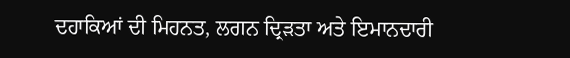ਦਹਾਕਿਆਂ ਦੀ ਮਿਹਨਤ, ਲਗਨ ਦ੍ਰਿੜਤਾ ਅਤੇ ਇਮਾਨਦਾਰੀ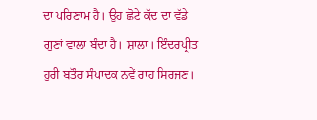ਦਾ ਪਰਿਣਾਮ ਹੈ। ਉਹ ਛੋਟੇ ਕੱਦ ਦਾ ਵੱਡੇ ਗੁਣਾਂ ਵਾਲਾ ਬੰਦਾ ਹੈ। ਸ਼ਾਲਾ। ਇੰਦਰਪ੍ਰੀਤ ਹੁਰੀ ਬਤੌਰ ਸੰਪਾਦਕ ਨਵੇਂ ਰਾਹ ਸਿਰਜਣ।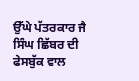ਉੱਘੇ ਪੱਤਰਕਾਰ ਜੈ ਸਿੰਘ ਛਿੱਬਰ ਦੀ ਫੇਸਬੁੱਕ ਵਾਲ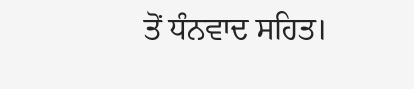ਤੋਂ ਧੰਨਵਾਦ ਸਹਿਤ।